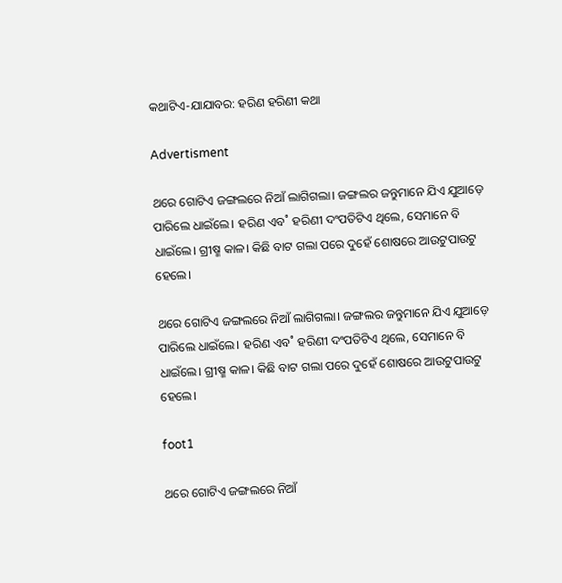କଥାଟିଏ-ଯାଯାବର: ହରିଣ ହରିଣୀ କଥା

Advertisment

ଥରେ ଗୋଟିଏ ଜଙ୍ଗଲରେ ନିଆଁ ଲାଗିଗଲା। ଜଙ୍ଗଲର ଜନ୍ତୁମାନେ ଯିଏ ଯୁଆଡ଼େ ପାରିଲେ ଧାଇଁଲେ। ହରିଣ ଏବ˚ ହରିଣୀ ଦଂପତିଟିଏ ଥିଲେ, ସେମାନେ ବି ଧାଇଁଲେ। ଗ୍ରୀଷ୍ମ କାଳ। କିଛି ବାଟ ଗଲା ପରେ ଦୁହେଁ ଶୋଷରେ ଆଉଟୁପାଉଟୁ ହେଲେ।

ଥରେ ଗୋଟିଏ ଜଙ୍ଗଲରେ ନିଆଁ ଲାଗିଗଲା। ଜଙ୍ଗଲର ଜନ୍ତୁମାନେ ଯିଏ ଯୁଆଡ଼େ ପାରିଲେ ଧାଇଁଲେ। ହରିଣ ଏବ˚ ହରିଣୀ ଦଂପତିଟିଏ ଥିଲେ, ସେମାନେ ବି ଧାଇଁଲେ। ଗ୍ରୀଷ୍ମ କାଳ। କିଛି ବାଟ ଗଲା ପରେ ଦୁହେଁ ଶୋଷରେ ଆଉଟୁପାଉଟୁ ହେଲେ।

foot1

ଥରେ ଗୋଟିଏ ଜଙ୍ଗଲରେ ନିଆଁ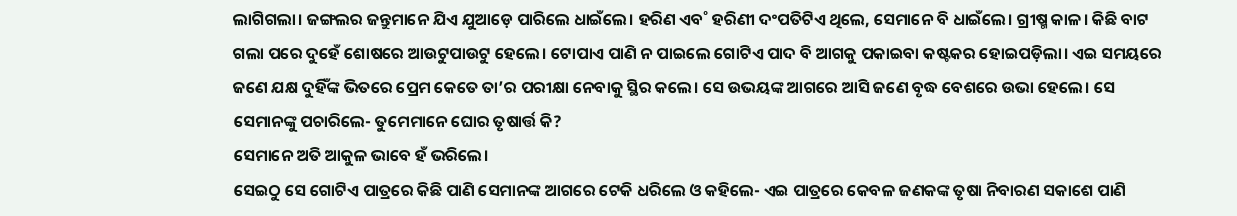ଲାଗିଗଲା। ଜଙ୍ଗଲର ଜନ୍ତୁମାନେ ଯିଏ ଯୁଆଡ଼େ ପାରିଲେ ଧାଇଁଲେ। ହରିଣ ଏବ˚ ହରିଣୀ ଦଂପତିଟିଏ ଥିଲେ, ସେମାନେ ବି ଧାଇଁଲେ। ଗ୍ରୀଷ୍ମ କାଳ। କିଛି ବାଟ ଗଲା ପରେ ଦୁହେଁ ଶୋଷରେ ଆଉଟୁପାଉଟୁ ହେଲେ। ଟୋପାଏ ପାଣି ନ ପାଇଲେ ଗୋଟିଏ ପାଦ ବି ଆଗକୁ ପକାଇବା କଷ୍ଟକର ହୋଇପଡ଼ିଲା। ଏଇ ସମୟରେ ଜଣେ ଯକ୍ଷ ଦୁହିଁଙ୍କ ଭିତରେ ପ୍ରେମ କେତେ ତା’ର ପରୀକ୍ଷା ନେବାକୁ ସ୍ଥିର କଲେ। ସେ ଉଭୟଙ୍କ ଆଗରେ ଆସି ଜଣେ ବୃଦ୍ଧ ବେଶରେ ଉଭା ହେଲେ। ସେ ସେମାନଙ୍କୁ ପଚାରିଲେ- ତୁମେମାନେ ଘୋର ତୃଷାର୍ତ୍ତ କି?
ସେମାନେ ଅତି ଆକୁଳ ଭାବେ ହଁ ଭରିଲେ।
ସେଇଠୁ ସେ ଗୋଟିଏ ପାତ୍ରରେ କିଛି ପାଣି ସେମାନଙ୍କ ଆଗରେ ଟେକି ଧରିଲେ ଓ କହିଲେ- ଏଇ ପାତ୍ରରେ କେବଳ ଜଣକଙ୍କ ତୃଷା ନିବାରଣ ସକାଶେ ପାଣି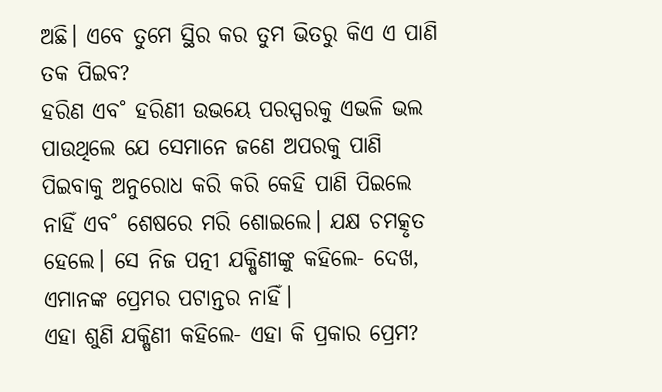ଅଛି। ଏବେ ତୁମେ ସ୍ଥିର କର ତୁମ ଭିତରୁ କିଏ ଏ ପାଣି ତକ ପିଇବ?
ହରିଣ ଏବ˚ ହରିଣୀ ଉଭୟେ ପରସ୍ପରକୁ ଏଭଳି ଭଲ ପାଉଥିଲେ ଯେ ସେମାନେ ଜଣେ ଅପରକୁ ପାଣି ପିଇବାକୁ ଅନୁରୋଧ କରି କରି କେହି ପାଣି ପିଇଲେ ନାହିଁ ଏବ˚ ଶେଷରେ ମରି ଶୋଇଲେ। ଯକ୍ଷ ଚମତ୍କୃତ ହେଲେ। ସେ ନିଜ ପତ୍ନୀ ଯକ୍ଷିଣୀଙ୍କୁ କହିଲେ- ଦେଖ, ଏମାନଙ୍କ ପ୍ରେମର ପଟାନ୍ତର ନାହିଁ।
ଏହା ଶୁଣି ଯକ୍ଷିଣୀ କହିଲେ- ଏହା କି ପ୍ରକାର ପ୍ରେମ?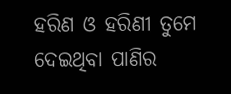ହରିଣ ଓ ହରିଣୀ ତୁମେ ଦେଇଥିବା ପାଣିର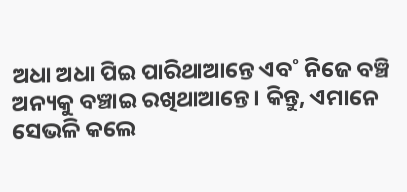ଅଧା ଅଧା ପିଇ ପାରିଥାଆନ୍ତେ ଏବ˚ ନିଜେ ବଞ୍ଚି ଅନ୍ୟକୁ ବଞ୍ଚାଇ ରଖିଥାଆନ୍ତେ। କିନ୍ତୁ, ଏମାନେ ସେଭଳି କଲେ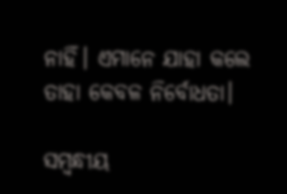ନାହିଁ। ଏମାନେ ଯାହା କଲେ ତାହା କେବଳ ନିର୍ବୋଧତା।

ସମ୍ବନ୍ଧୀୟ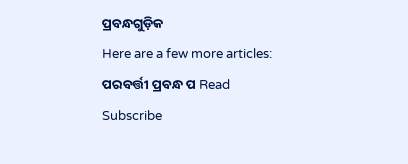ପ୍ରବନ୍ଧଗୁଡ଼ିକ
Here are a few more articles:
ପରବର୍ତ୍ତୀ ପ୍ରବନ୍ଧ ପ Read
Subscribe